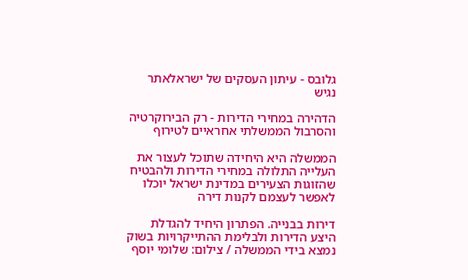גלובס - עיתון העסקים של ישראלאתר נגיש

הדהירה במחירי הדירות - רק הבירוקרטיה והסרבול הממשלתי אחראיים לטירוף

הממשלה היא היחידה שתוכל לעצור את העלייה התלולה במחירי הדירות ולהבטיח שהזוגות הצעירים במדינת ישראל יוכלו לאפשר לעצמם לקנות דירה

דירות בבנייה. הפתרון היחיד להגדלת היצע הדירות ולבלימת ההתייקרויות בשוק נמצא בידי הממשלה / צילום: שלומי יוסף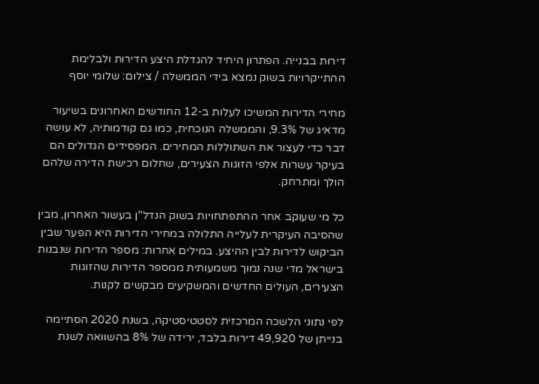דירות בבנייה. הפתרון היחיד להגדלת היצע הדירות ולבלימת ההתייקרויות בשוק נמצא בידי הממשלה / צילום: שלומי יוסף

מחירי הדירות המשיכו לעלות ב-12 החודשים האחרונים בשיעור מדאיג של 9.3%, והממשלה הנוכחית, כמו גם קודמותיה, לא עושה דבר כדי לעצור את השתוללות המחירים. המפסידים הגדולים הם בעיקר עשרות אלפי הזוגות הצעירים, שחלום רכישת הדירה שלהם הולך ומתרחק.

כל מי שעוקב אחר ההתפתחויות בשוק הנדל"ן בעשור האחרון, מבין שהסיבה העיקרית לעלייה התלולה במחירי הדירות היא הפער שבין הביקוש לדירות לבין ההיצע. במילים אחרות: מספר הדירות שנבנות בישראל מדי שנה נמוך משמעותית ממספר הדירות שהזוגות הצעירים, העולים החדשים והמשקיעים מבקשים לקנות.

לפי נתוני הלשכה המרכזית לסטטיסטיקה, בשנת 2020 הסתיימה בנייתן של 49,920 דירות בלבד, ירידה של 8% בהשוואה לשנת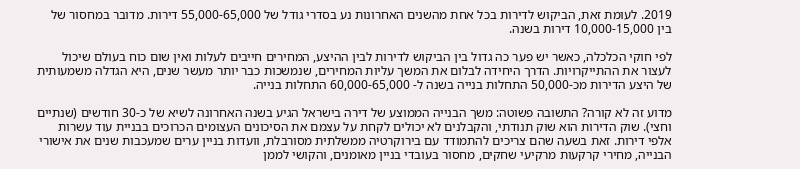2019. לעומת זאת, הביקוש לדירות בכל אחת מהשנים האחרונות נע בסדרי גודל של 55,000-65,000 דירות. מדובר במחסור של בין 10,000-15,000 דירות בשנה.

לפי חוקי הכלכלה, כאשר יש פער כה גדול בין הביקוש לדירות לבין ההיצע, המחירים חייבים לעלות ואין שום כוח בעולם שיכול לעצור את ההתייקרויות. הדרך היחידה לבלום את המשך עליות המחירים, שנמשכות כבר יותר מעשר שנים, היא הגדלה משמעותית של היצע הדירות מכ-50,000 התחלות בנייה בשנה ל- 60,000-65,000 התחלות בנייה.

מדוע זה לא קורה? התשובה פשוטה: משך הבנייה הממוצע של דירה בישראל הגיע בשנה האחרונה לשיא של כ-30 חודשים (שנתיים וחצי). שוק הדירות הוא שוק תנודתי, והקבלנים לא יכולים לקחת על עצמם את הסיכונים העצומים הכרוכים בבניית עוד עשרות אלפי דירות. זאת בשעה שהם צריכים להתמודד עם בירוקרטיה ממשלתית מסורבלת, וועדות בניין ערים שמעכבות שנים את אישורי הבנייה, מחירי קרקעות מרקיעי שחקים, מחסור בעובדי בניין מאומנים, והקושי לממן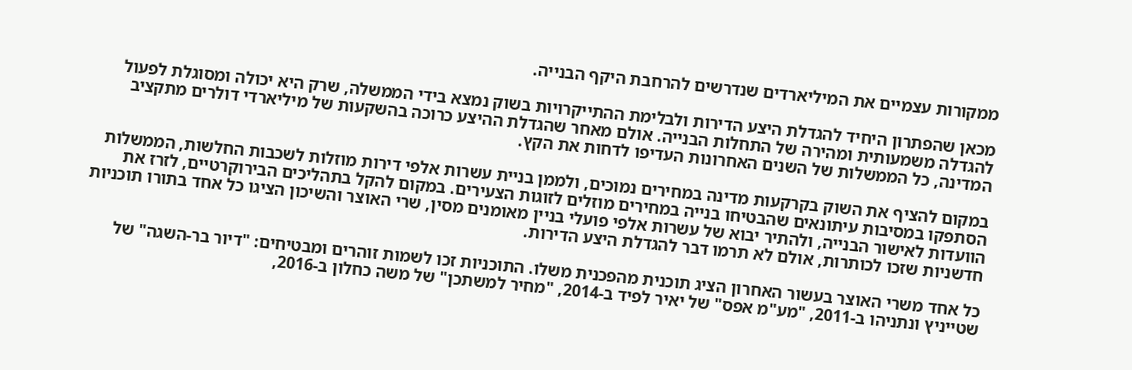ממקורות עצמיים את המיליארדים שנדרשים להרחבת היקף הבנייה.

מכאן שהפתרון היחיד להגדלת היצע הדירות ולבלימת ההתייקרויות בשוק נמצא בידי הממשלה, שרק היא יכולה ומסוגלת לפעול להגדלה משמעותית ומהירה של התחלות הבנייה. אולם מאחר שהגדלת ההיצע כרוכה בהשקעות של מיליארדי דולרים מתקציב המדינה, כל הממשלות של השנים האחרונות העדיפו לדחות את הקץ.

במקום להציף את השוק בקרקעות מדינה במחירים נמוכים, ולממן בניית עשרות אלפי דירות מוזלות לשכבות החלשות, הממשלות הסתפקו במסיבות עיתונאים שהבטיחו בנייה במחירים מוזלים לזוגות הצעירים. במקום להקל בתהליכים הבירוקרטיים, לזרז את הוועדות לאישור הבנייה, ולהתיר יבוא של עשרות אלפי פועלי בניין מאומנים מסין, שרי האוצר והשיכון הציגו כל אחד בתורו תוכניות חדשניות שזכו לכותרות, אולם לא תרמו דבר להגדלת היצע הדירות.

כל אחד משרי האוצר בעשור האחרון הציג תוכנית מהפכנית משלו. התוכניות זכו לשמות זוהרים ומבטיחים: "דיור בר-השגה" של שטייניץ ונתניהו ב-2011, "מע"מ אפס" של יאיר לפיד ב-2014, "מחיר למשתכן" של משה כחלון ב-2016,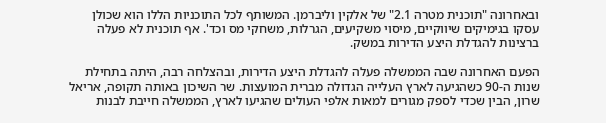ובאחרונה "תוכנית מטרה 2.1" של אלקין וליברמן. המשותף לכל התוכניות הללו הוא שכולן עסקו בגימיקים שיווקיים, מיסוי משקיעים, הגרלות, משחקי מס וכד'. אף תוכנית לא פעלה ברצינות להגדלת היצע הדירות במשק.

הפעם האחרונה שבה הממשלה פעלה להגדלת היצע הדירות, ובהצלחה רבה, היתה בתחילת שנות ה-90 כשהגיעה לארץ העלייה הגדולה מברית המועצות. שר השיכון באותה תקופה, אריאל שרון, הבין שכדי לספק מגורים למאות אלפי העולים שהגיעו לארץ, הממשלה חייבת לבנות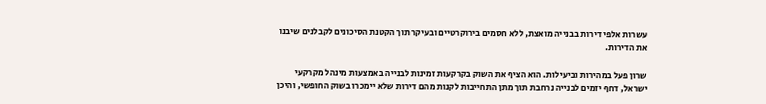עשרות אלפי דירות בבנייה מואצת, ללא חסמים בירוקרטיים ובעיקר תוך הקטנת הסיכונים לקבלנים שיבנו את הדירות.

שרון פעל במהירות וביעילות. הוא הציף את השוק בקרקעות זמינות לבנייה באמצעות מינהל מקרקעי ישראל, דחף יזמים לבנייה נרחבת תוך מתן התחייבות לקנות מהם דירות שלא יימכרו בשוק החופשי, והיכן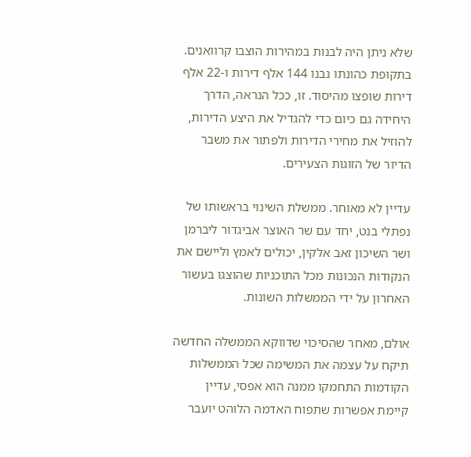שלא ניתן היה לבנות במהירות הוצבו קרוואנים. בתקופת כהונתו נבנו 144 אלף דירות ו-22 אלף דירות שופצו מהיסוד. זו, ככל הנראה, הדרך היחידה גם כיום כדי להגדיל את היצע הדירות, להוזיל את מחירי הדירות ולפתור את משבר הדיור של הזוגות הצעירים.

עדיין לא מאוחר. ממשלת השינוי בראשותו של נפתלי בנט, יחד עם שר האוצר אביגדור ליברמן ושר השיכון זאב אלקין, יכולים לאמץ וליישם את הנקודות הנכונות מכל התוכניות שהוצגו בעשור האחרון על ידי הממשלות השונות.

אולם, מאחר שהסיכוי שדווקא הממשלה החדשה תיקח על עצמה את המשימה שכל הממשלות הקודמות התחמקו ממנה הוא אפסי, עדיין קיימת אפשרות שתפוח האדמה הלוהט יועבר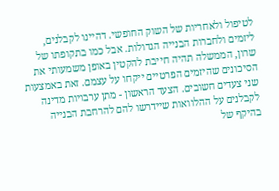לטיפול ולאחריות של השוק החופשי. דהיינו לקבלנים, ליזמים ולחברות הבנייה הגדולות. אבל כמו בתקופתו של שרון, הממשלה תהיה חייבת להקטין באופן משמעותי את הסיכונים שהיזמים הפרטיים ייקחו על עצמם. זאת באמצעות שני צעדים חשובים. הצעד הראשון - מתן ערבויות מדינה לקבלנים על ההלוואות שיידרשו להם להרחבת הבנייה בהיקף של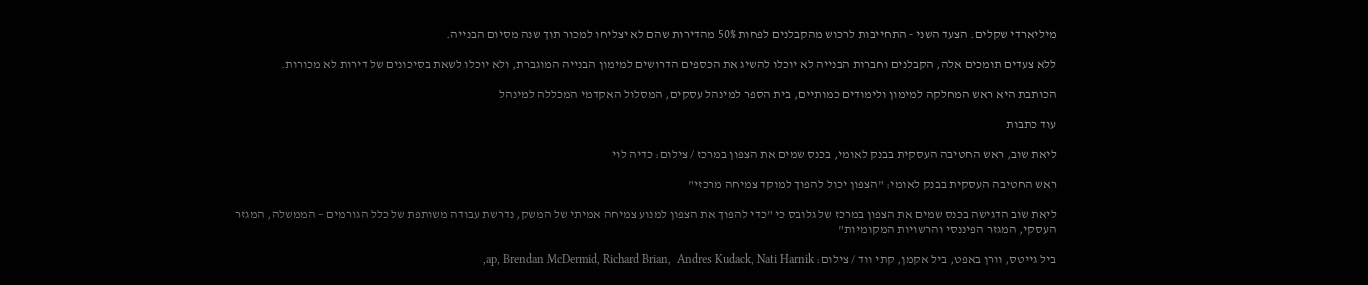מיליארדי שקלים. הצעד השני - התחייבות לרכוש מהקבלנים לפחות 50% מהדירות שהם לא יצליחו למכור תוך שנה מסיום הבנייה.

ללא צעדים תומכים אלה, הקבלנים וחברות הבנייה לא יוכלו להשיג את הכספים הדרושים למימון הבנייה המוגברת, ולא יוכלו לשאת בסיכונים של דירות לא מכורות.

הכותבת היא ראש המחלקה למימון ולימודים כמותיים, בית הספר למינהל עסקים, המסלול האקדמי המכללה למינהל

עוד כתבות

ליאת שוב, ראש החטיבה העסקית בבנק לאומי, בכנס שמים את הצפון במרכז / צילום: כדיה לוי

ראש החטיבה העסקית בבנק לאומי: "הצפון יכול להפוך למוקד צמיחה מרכזי"

ליאת שוב הדגישה בכנס שמים את הצפון במרכז של גלובס כי "כדי להפוך את הצפון למנוע צמיחה אמיתי של המשק, נדרשת עבודה משותפת של כלל הגורמים – הממשלה, המגזר העסקי, המגזר הפיננסי והרשויות המקומיות"

ביל גייטס, וורן באפט, ביל אקמן, קתי ווד / צילום: ap, Brendan McDermid, Richard Brian,  Andres Kudack, Nati Harnik,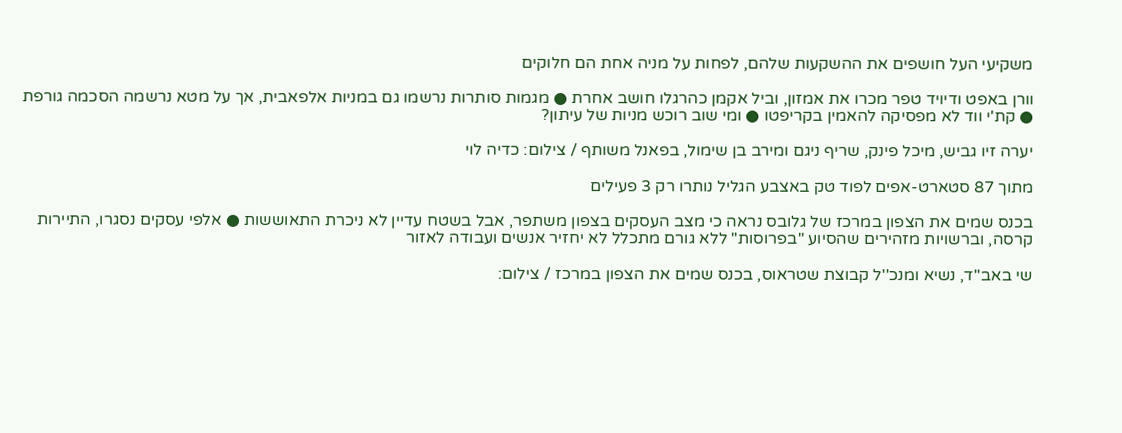משקיעי העל חושפים את ההשקעות שלהם, לפחות על מניה אחת הם חלוקים

וורן באפט ודיויד טפר מכרו את אמזון, וביל אקמן כהרגלו חושב אחרת ● מגמות סותרות נרשמו גם במניות אלפאבית, אך על מטא נרשמה הסכמה גורפת ● קת'י ווד לא מפסיקה להאמין בקריפטו ● ומי שוב רוכש מניות של עיתון?

יערה זיו גביש, מיכל פינק, שריף ניגם ומירב בן שימול, בפאנל משותף / צילום: כדיה לוי

מתוך 87 סטארט-אפים לפוד טק באצבע הגליל נותרו רק 3 פעילים

בכנס שמים את הצפון במרכז של גלובס נראה כי מצב העסקים בצפון משתפר, אבל בשטח עדיין לא ניכרת התאוששות ● אלפי עסקים נסגרו, התיירות קרסה, וברשויות מזהירים שהסיוע "בפרוסות" ללא גורם מתכלל לא יחזיר אנשים ועבודה לאזור

שי באב''ד, נשיא ומנכ''ל קבוצת שטראוס, בכנס שמים את הצפון במרכז / צילום: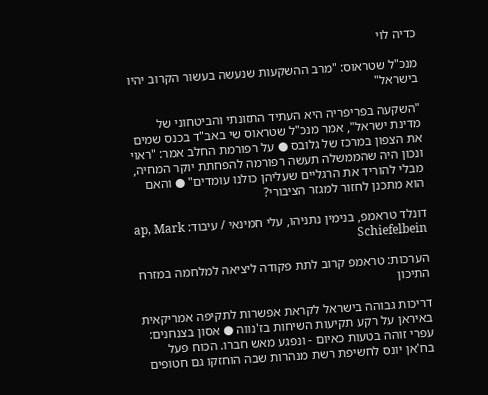כדיה לוי

מנכ"ל שטראוס: "מרב ההשקעות שנעשה בעשור הקרוב יהיו בישראל"

"השקעה בפריפריה היא העתיד התזונתי והביטחוני של מדינת ישראל", אמר מנכ"ל שטראוס שי באב"ד בכנס שמים את הצפון במרכז של גלובס ● על רפורמת החלב אמר: "ראוי ונכון היה שהממשלה תעשה רפורמה להפחתת יוקר המחיה, מבלי להוריד את הרגליים שעליהן כולנו עומדים" ● והאם הוא מתכנן לחזור למגזר הציבורי?

דונלד טראמפ, בנימין נתניהו, עלי חמינאי / עיבוד: ap, Mark Schiefelbein

הערכות: טראמפ קרוב לתת פקודה ליציאה למלחמה במזרח התיכון

דריכות גבוהה בישראל לקראת אפשרות לתקיפה אמריקאית באיראן על רקע תקיעות השיחות בז'נווה ● אסון בצנחנים: עפרי זוהה בטעות כאיום - ונפגע מאש חברו. הכוח פעל בח'אן יונס לחשיפת רשת מנהרות שבה הוחזקו גם חטופים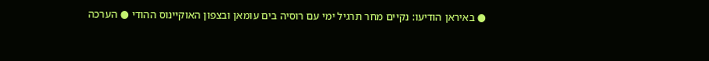● באיראן הודיעו: נקיים מחר תרגיל ימי עם רוסיה בים עומאן ובצפון האוקיינוס ההודי ● הערכה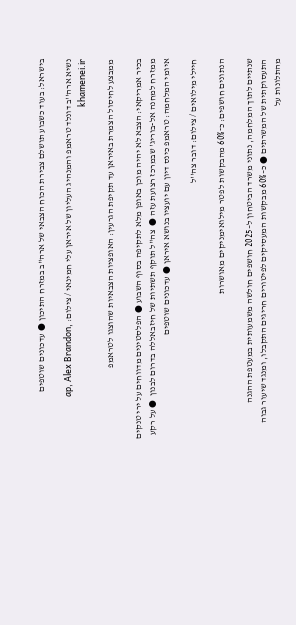בישראל: בעוד כשבוע תושלם צבירת הכוח הצבאי של ארה"ב במזרח התיכון ● עדכונים שוטפים

נשיא ארה''ב דונלד טראמפ והמנהיג העליון של איראן עלי חמינאי / צילום: ap, Alex Brandon, khamenei.ir

ממבצע לחיסול הצמרת באיראן עד תקיפת הגרעין: האופציות הצבאיות שהוצגו לטראמפ

בכיר אמריקאי: הצבא לא יהיה מוכן באופן מלא לתקיפה בסוף השבוע ● הפלסטינים מדווחים על ירי טנקים ממזרח למחנה אל-בוריג' שבמרכז רצועת עזה ●  צה"ל תוקף תשתיות של חיזבאללה בדרום לבנון  ● על רקע איומי המלחמה: טראמפ כינס דיון עם יועציו בנושא איראן ● עדכונים שוטפים

חיילי מילואים / צילום: דובר צה''ל

הנתונים חושפים: כ־60% מהבקשות לפטר מילואימניקים מאושרות

שנתיים לתוך המלחמה, נתוני משרד הביטחון ל–2025 חושפים חולשה משמעותית במעטפת ההגנה התעסוקתית של המשרתים ● כ–60% מבקשות המעסיקים לפיטורים חריגים התקבלו, ומנגד שיעור גבוה מהתלונות על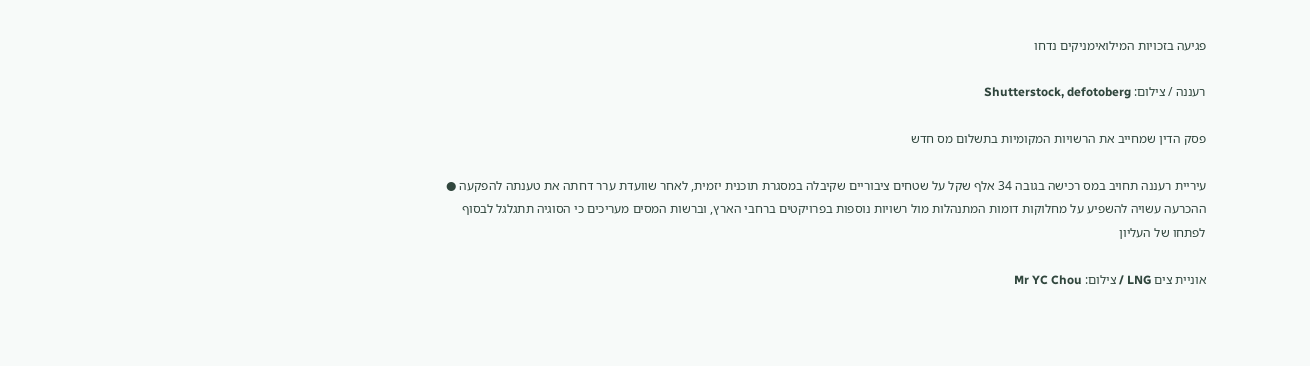פגיעה בזכויות המילואימניקים נדחו

רעננה / צילום: Shutterstock, defotoberg

פסק הדין שמחייב את הרשויות המקומיות בתשלום מס חדש

עיריית רעננה תחויב במס רכישה בגובה 34 אלף שקל על שטחים ציבוריים שקיבלה במסגרת תוכנית יזמית, לאחר שוועדת ערר דחתה את טענתה להפקעה ● ההכרעה עשויה להשפיע על מחלוקות דומות המתנהלות מול רשויות נוספות בפרויקטים ברחבי הארץ, וברשות המסים מעריכים כי הסוגיה תתגלגל לבסוף לפתחו של העליון

אוניית צים LNG / צילום: Mr YC Chou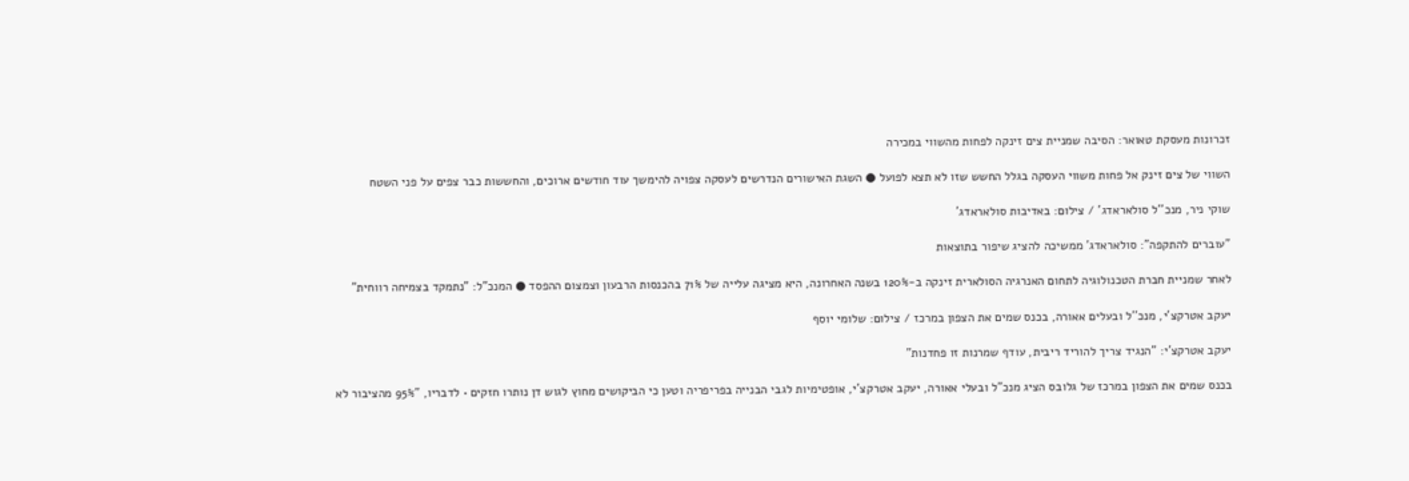זכרונות מעסקת טאואר: הסיבה שמניית צים זינקה לפחות מהשווי במכירה

השווי של צים זינק אל פחות משווי העסקה בגלל החשש שזו לא תצא לפועל ● השגת האישורים הנדרשים לעסקה צפויה להימשך עוד חודשים ארוכים, והחששות כבר צפים על פני השטח

שוקי ניר, מנכ''ל סולאראדג' / צילום: באדיבות סולאראדג'

"עוברים להתקפה": סולאראדג' ממשיכה להציג שיפור בתוצאות

לאחר שמניית חברת הטכנולוגיה לתחום האנרגיה הסולארית זינקה ב-120% בשנה האחרונה, היא מציגה עלייה של 71% בהכנסות הרבעון וצמצום ההפסד ● המנכ"ל: "נתמקד בצמיחה רווחית"

יעקב אטרקצ'י, מנכ''ל ובעלים אאורה, בכנס שמים את הצפון במרכז / צילום: שלומי יוסף

יעקב אטרקצ'י: "הנגיד צריך להוריד ריבית, עודף שמרנות זו פחדנות"

בכנס שמים את הצפון במרכז של גלובס הציג מנכ"ל ובעלי אאורה, יעקב אטרקצ'י, אופטימיות לגבי הבנייה בפריפריה וטען כי הביקושים מחוץ לגוש דן נותרו חזקים • לדבריו, "95% מהציבור לא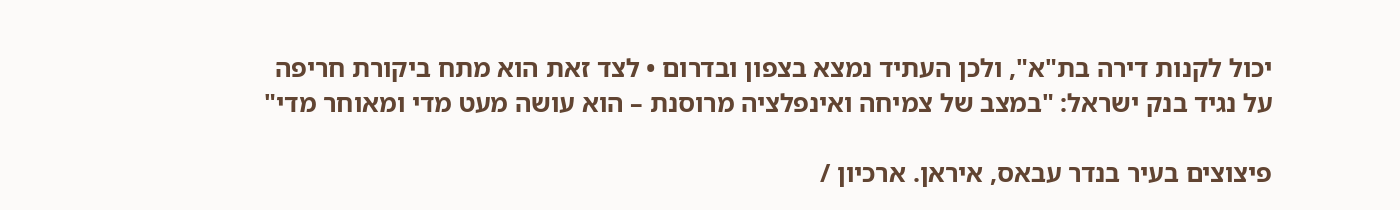יכול לקנות דירה בת"א", ולכן העתיד נמצא בצפון ובדרום • לצד זאת הוא מתח ביקורת חריפה על נגיד בנק ישראל: "במצב של צמיחה ואינפלציה מרוסנת – הוא עושה מעט מדי ומאוחר מדי"

פיצוצים בעיר בנדר עבאס, איראן. ארכיון /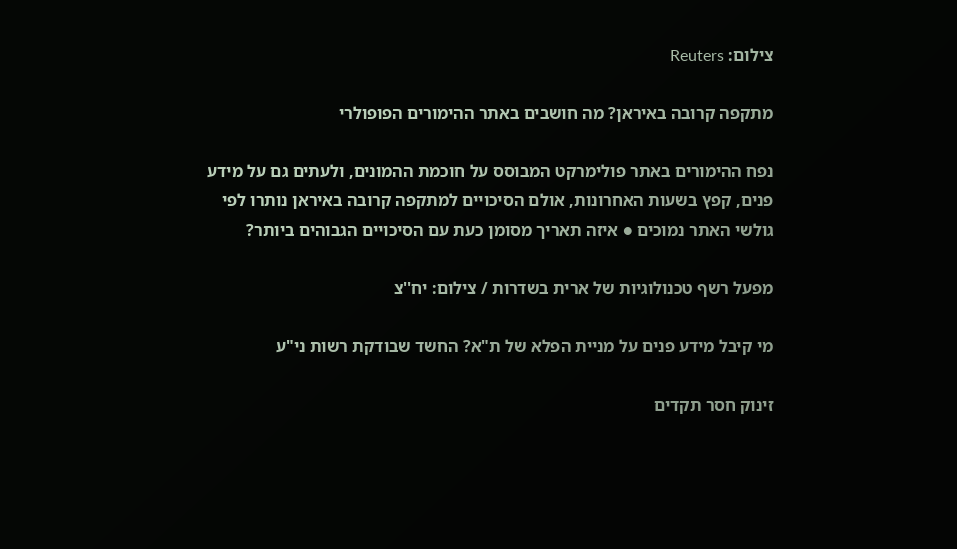צילום: Reuters

מתקפה קרובה באיראן? מה חושבים באתר ההימורים הפופולרי

נפח ההימורים באתר פולימרקט המבוסס על חוכמת ההמונים, ולעתים גם על מידע פנים, קפץ בשעות האחרונות, אולם הסיכויים למתקפה קרובה באיראן נותרו לפי גולשי האתר נמוכים ● איזה תאריך מסומן כעת עם הסיכויים הגבוהים ביותר?

מפעל רשף טכנולוגיות של ארית בשדרות / צילום: יח''צ

מי קיבל מידע פנים על מניית הפלא של ת"א? החשד שבודקת רשות ני"ע

זינוק חסר תקדים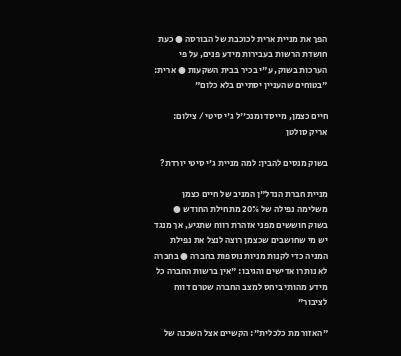הפך את מניית ארית לכוכבת של הבורסה ● כעת חושדת הרשות בעבירות מידע פנים, על פי הערכות בשוק, ע"י בכיר בבית השקעות ● ארית: "בטוחים שהעניין יסתיים בלא כלום"

חיים כצמן, מייסד ומנכ''ל ג'י סיטי / צילום: אריק סולטן

בשוק מנסים להבין: למה מניית ג'י סיטי יורדת?

מניית חברת הנדל"ן המניב של חיים כצמן משלימה נפילה של 20% מתחילת החודש ● בשוק חוששים מפני אזהרת רווח שתגיע, אך מנגד יש מי שחושבים שכצמן רוצה לנצל את נפילת המניה כדי לקנות מניות נוספות בחברה ● בחברה לא נותרו אדישים והגיבו: "אין ברשות החברה כל מידע מהותי ביחס למצב החברה שטרם דווח לציבור"

"האזור מת כלכלית": הקשיים אצל השכנה של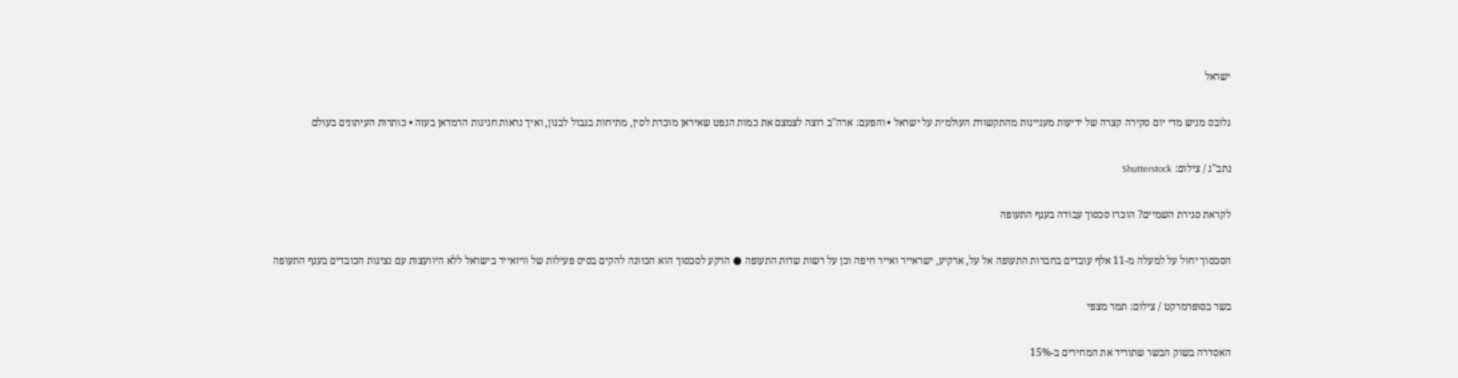ישראל

גלובס מגיש מדי יום סקירה קצרה של ידיעות מעניינות מהתקשורת העולמית על ישראל • והפעם: ארה"ב רוצה לצמצם את כמות הנפט שאיראן מוכרת לסין, מתיחות בגבול לבנון, ואיך נראות חגיגות הרמדאן בעזה • כותרות העיתונים בעולם

נתב''ג / צילום: Shutterstock

לקראת סגירת השמיים? הוכרז סכסוך עבודה בענף התעופה

הסכסוך יחול על למעלה מ-11 אלף עובדים בחברות התעופה אל על, ארקיע, ישראייר ואייר חיפה וכן על רשות שדות התעופה ● הרקע לסכסוך הוא הכוונה להקים בסיס פעילות של וויזאייר בישראל ללא היוועצות עם נציגות הכובדים בענף התעופה

בשר בסופרמרקט / צילום: תמר מצפי

האסדרה בשוק הבשר שתוריד את המחירים ב-15%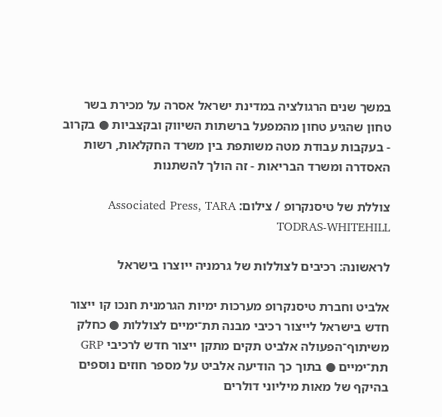במשך שנים הרגולציה במדינת ישראל אסרה על מכירת בשר טחון שהגיע טחון מהמפעל ברשתות השיווק ובקצביות ● בקרוב - בעקבות עבודת מטה משותפת בין משרד החקלאות, רשות האסדרה ומשרד הבריאות - זה הולך להשתנות

צוללת של טיסנקרופ / צילום: Associated Press, TARA TODRAS-WHITEHILL

לראשונה: רכיבים לצוללות של גרמניה ייוצרו בישראל

אלביט וחברת טיסנקרופ מערכות ימיות הגרמנית חנכו קו ייצור חדש בישראל לייצור רכיבי מבנה תת־ימיים לצוללות ● כחלק משיתוף־הפעולה אלביט תקים מתקן ייצור חדש לרכיבי GRP תת־ימיים ● בתוך כך הודיעה אלביט על מספר חוזים נוספים בהיקף של מאות מיליוני דולרים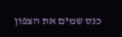כנס שמים את הצפון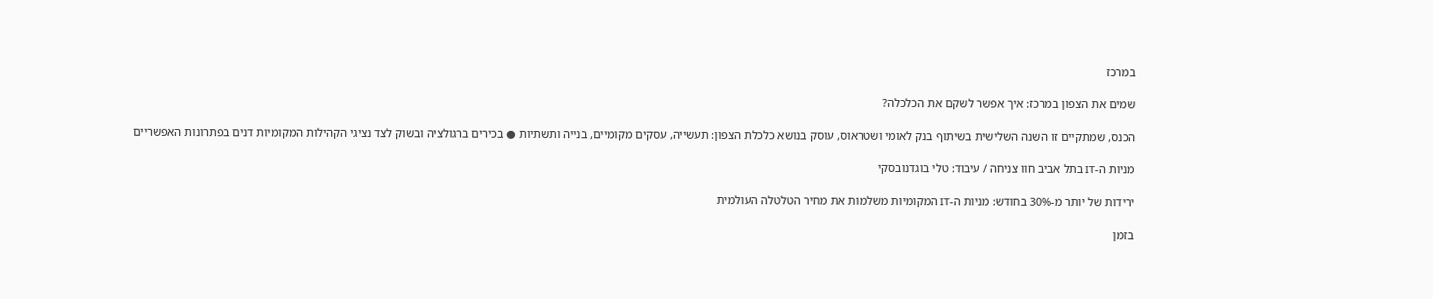במרכז

שמים את הצפון במרכז: איך אפשר לשקם את הכלכלה?

הכנס, שמתקיים זו השנה השלישית בשיתוף בנק לאומי ושטראוס, עוסק בנושא כלכלת הצפון: תעשייה, עסקים מקומיים, בנייה ותשתיות ● בכירים ברגולציה ובשוק לצד נציגי הקהילות המקומיות דנים בפתרונות האפשריים

מניות ה-IT בתל אביב חוו צניחה / עיבוד: טלי בוגדנובסקי

ירידות של יותר מ-30% בחודש: מניות ה-IT המקומיות משלמות את מחיר הטלטלה העולמית

בזמן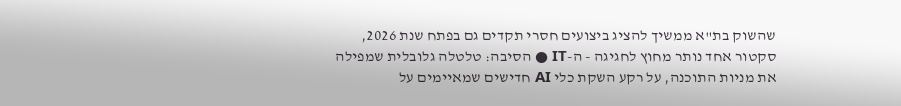שהשוק בת"א ממשיך להציג ביצועים חסרי תקדים גם בפתח שנת 2026, סקטור אחד נותר מחוץ לחגיגה - ה-IT ● הסיבה: טלטלה גלובלית שמפילה את מניות התוכנה, על רקע השקת כלי AI חדישים שמאיימים על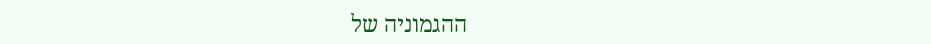ההגמוניה של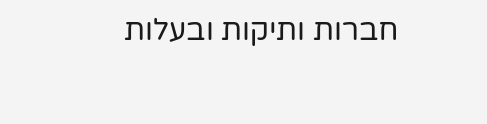חברות ותיקות ובעלות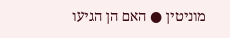מוניטין ● האם הן הגיעו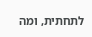לתחתית, ומה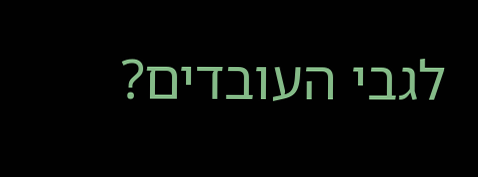לגבי העובדים?